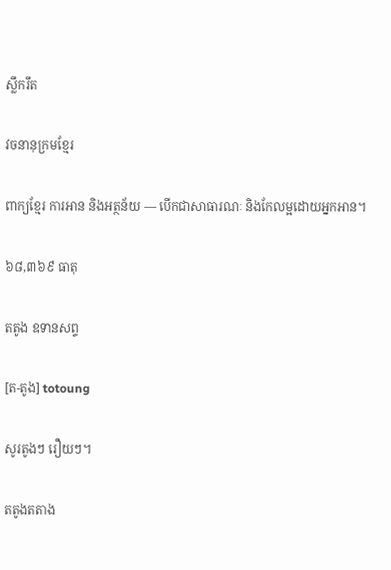ស្លឹករឹត

វចនានុក្រមខ្មែរ

ពាក្យខ្មែរ ការអាន និងអត្ថន័យ — បើកជាសាធារណៈ និងកែលម្អដោយអ្នកអាន។

៦៨,៣៦៩ ធាតុ

តតូង ឧទានសព្ទ

[ត-តូង] totoung

សូរតូងៗ រឿយៗ។

តតូងតតាង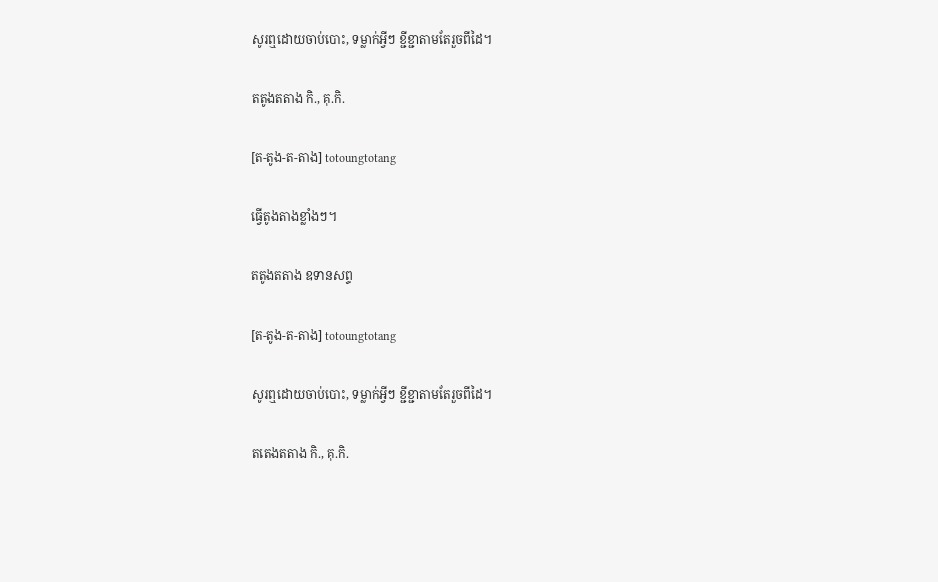សូរឮដោយចាប់បោះ, ទម្លាក់អ្វីៗ ខ្ជីខ្ជាតាមតែរួចពីដៃ។

តតូងតតាង កិ., គុ.កិ.

[ត-តូង-ត-តាង] totoungtotang

ធ្វើតូងតាងខ្លាំងៗ។

តតូងតតាង ឧទានសព្ទ

[ត-តូង-ត-តាង] totoungtotang

សូរឮដោយចាប់បោះ, ទម្លាក់អ្វីៗ ខ្ជីខ្ជាតាមតែរួចពីដៃ។

តតេងតតាង កិ., គុ.កិ.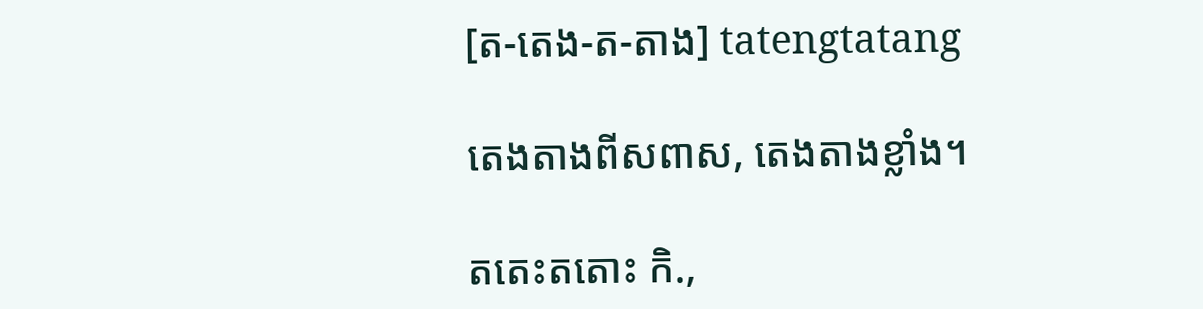[ត-តេង-ត-តាង] tatengtatang

តេងតាងពីសពាស, តេងតាងខ្លាំង។

តតេះតតោះ កិ.,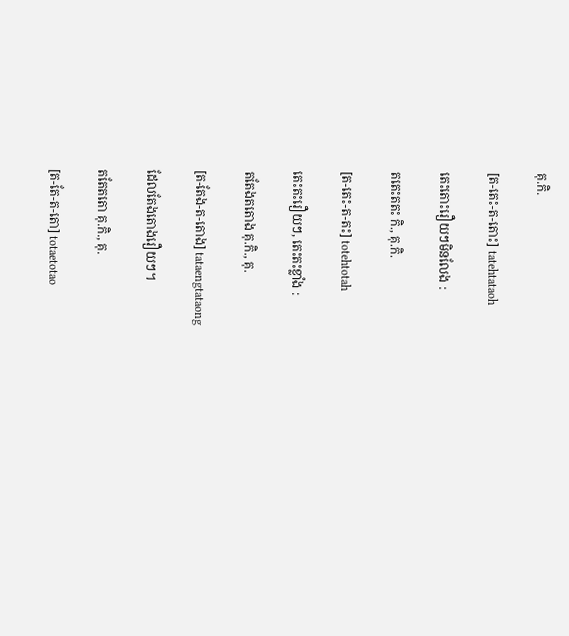គុ.កិ.

[ត-តេះ-ត-តោះ] tatehtataoh

តេះតោះរឿយៗមិនលែង :

តតេះតតះ កិ., គុ.កិ.

[ត-តេះ-ត-តះ] totehtotah

តេះតះរឿយៗ, តេះតះខ្លាំង :

តតែងតតោង គុ.កិ., គុ.

[ត-តែង-ត-តោង] tataengtataong

ដែលតែងតោងរឿយៗ។

តតែតតោ គុ.កិ., គុ.

[ត-តែ-ត-តោ] totaetotao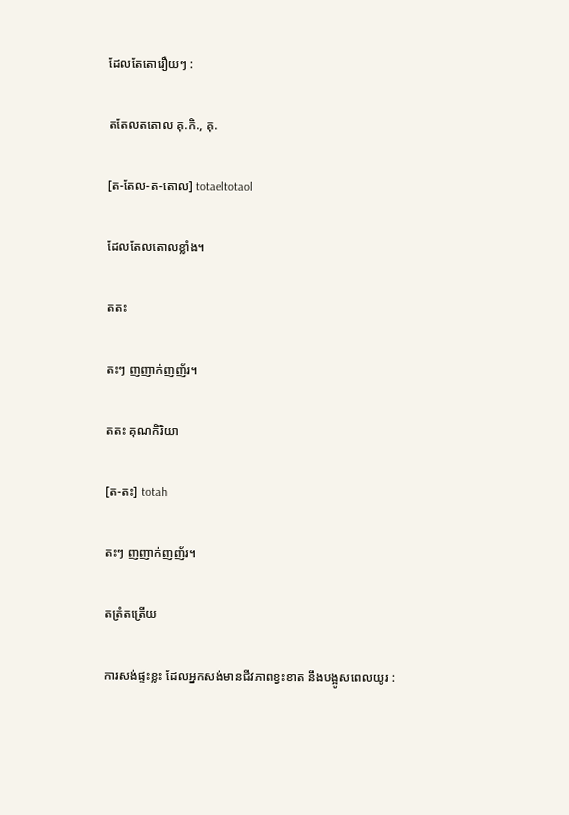ដែលតែតោរឿយៗ :

តតែលតតោល គុ.កិ., គុ.

[ត-តែល-ត-តោល] totaeltotaol

ដែលតែលតោលខ្លាំង។

តតះ

តះៗ ញញាក់ញញ័រ។

តតះ គុណកិរិយា

[ត-តះ] totah

តះៗ ញញាក់ញញ័រ។

តត្រំតត្រើយ

ការសង់ផ្ទះខ្លះ ដែលអ្នកសង់មានជីវភាពខ្វះខាត នឹងបង្អូសពេលយូរ :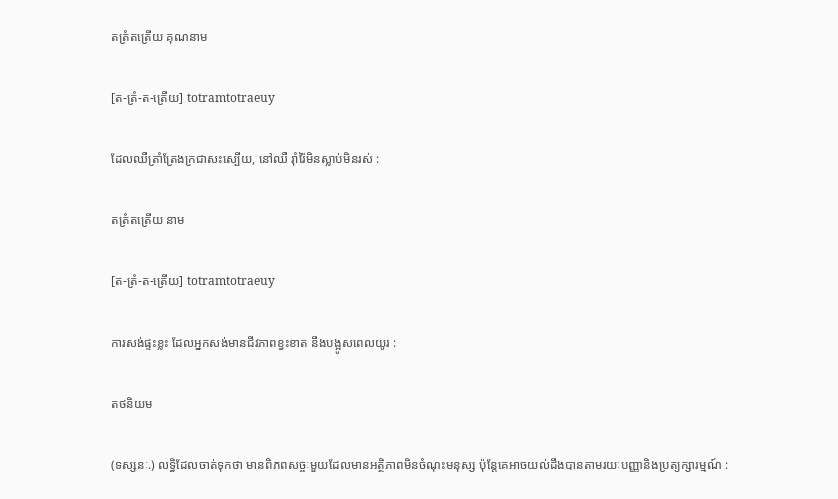តត្រំតត្រើយ គុណនាម

[ត-ត្រំ-ត-ត្រើយ] totramtotraeuy

ដែលឈឺត្រាំត្រែងក្រជាសះស្បើយ, នៅឈឺ រ៉ាំរ៉ៃមិនស្លាប់មិនរស់ :

តត្រំតត្រើយ នាម

[ត-ត្រំ-ត-ត្រើយ] totramtotraeuy

ការសង់ផ្ទះខ្លះ ដែលអ្នកសង់មានជីវភាពខ្វះខាត នឹងបង្អូសពេលយូរ :

តថនិយម

(ទស្សនៈ.) លទ្ធិដែលចាត់ទុកថា មានពិភពសច្ចៈមួយដែលមានអត្ថិភាពមិនចំណុះមនុស្ស ប៉ុន្តែគេអាចយល់ដឹងបានតាមរយៈបញ្ញានិងប្រត្យក្សារម្មណ៍ :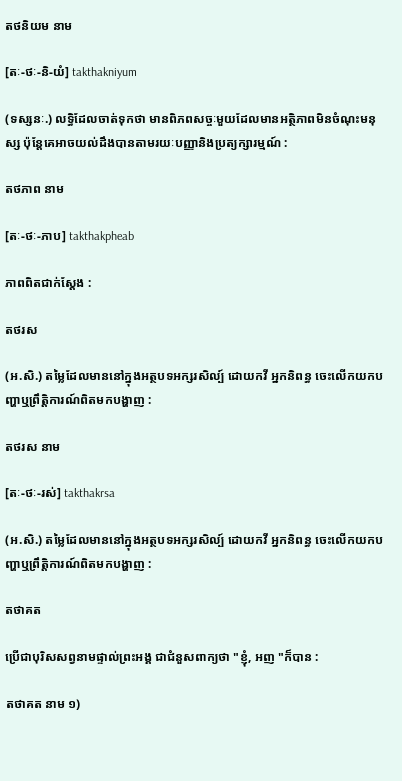តថនិយម នាម

[តៈ-ថៈ-និ-យំ] takthakniyum

(ទស្សនៈ.) លទ្ធិដែលចាត់ទុកថា មានពិភពសច្ចៈមួយដែលមានអត្ថិភាពមិនចំណុះមនុស្ស ប៉ុន្តែគេអាចយល់ដឹងបានតាមរយៈបញ្ញានិងប្រត្យក្សារម្មណ៍ :

តថភាព នាម

[តៈ-ថៈ-ភាប] takthakpheab

ភាពពិតជាក់ស្ដែង :

តថរស

(អ.សិ.) តម្លៃដែលមាននៅក្នុងអត្ថបទអក្សរសិល្ប៍ ដោយកវី អ្នកនិពន្ធ ចេះលើកយកបញ្ហាឬព្រឹត្តិការណ៍ពិតមកបង្ហាញ :

តថរស នាម

[តៈ-ថៈ-រស់] takthakrsa

(អ.សិ.) តម្លៃដែលមាននៅក្នុងអត្ថបទអក្សរសិល្ប៍ ដោយកវី អ្នកនិពន្ធ ចេះលើកយកបញ្ហាឬព្រឹត្តិការណ៍ពិតមកបង្ហាញ :

តថាគត

ប្រើជាបុរិសសព្វនាមផ្ទាល់ព្រះអង្គ ជាជំនួសពាក្យថា "ខ្ញុំ, អញ "ក៏បាន :

តថាគត នាម ១)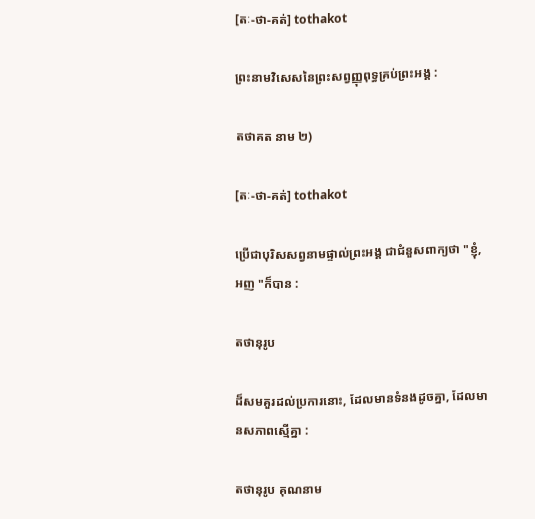[តៈ-ថា-គត់] tothakot

ព្រះនាមវិសេសនៃព្រះសព្វញ្ញុពុទ្ធគ្រប់ព្រះអង្គ :

តថាគត នាម ២)

[តៈ-ថា-គត់] tothakot

ប្រើជាបុរិសសព្វនាមផ្ទាល់ព្រះអង្គ ជាជំនួសពាក្យថា "ខ្ញុំ, អញ "ក៏បាន :

តថានុរូប

ដ៏សមគួរដល់ប្រការនោះ, ដែលមានទំនងដូចគ្នា, ដែលមានសភាពស្មើគ្នា :

តថានុរូប គុណនាម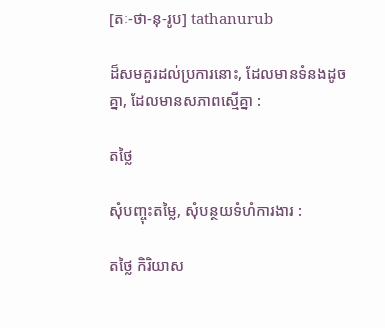[តៈ-ថា-នុ-រូប] tathanurub

ដ៏សមគួរដល់ប្រការនោះ, ដែលមានទំនងដូចគ្នា, ដែលមានសភាពស្មើគ្នា :

តថ្លៃ

សុំបញ្ចុះតម្លៃ, សុំបន្ថយទំហំការងារ :

តថ្លៃ កិរិយាស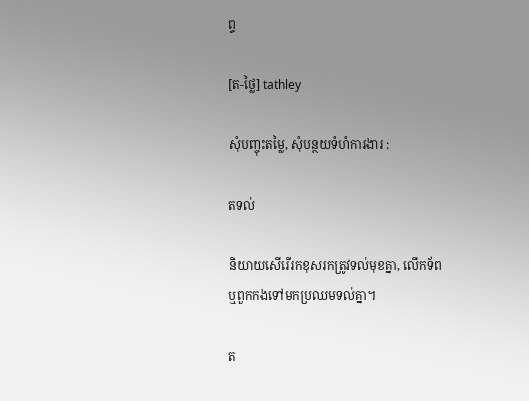ព្ទ

[ត-ថ្លៃ] tathley

សុំបញ្ចុះតម្លៃ, សុំបន្ថយទំហំការងារ :

តទល់

និយាយសើរើរកខុសរកត្រូវទល់មុខគ្នា, លើកទ័ពឬពួកកងទៅមកប្រឈមទល់គ្នា។

ត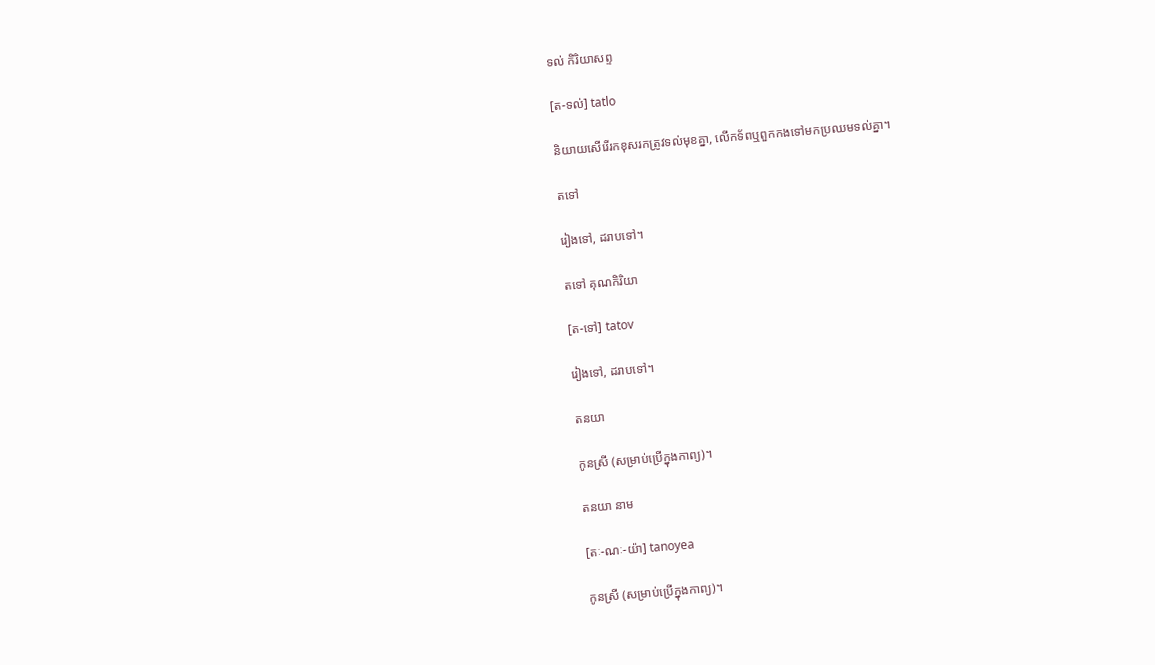ទល់ កិរិយាសព្ទ

[ត-ទល់] tatlo

និយាយសើរើរកខុសរកត្រូវទល់មុខគ្នា, លើកទ័ពឬពួកកងទៅមកប្រឈមទល់គ្នា។

តទៅ

រៀងទៅ, ដរាបទៅ។

តទៅ គុណកិរិយា

[ត-ទៅ] tatov

រៀងទៅ, ដរាបទៅ។

តនយា

កូនស្រី (សម្រាប់ប្រើក្នុងកាព្យ)។

តនយា នាម

[តៈ-ណៈ-យ៉ា] tanoyea

កូនស្រី (សម្រាប់ប្រើក្នុងកាព្យ)។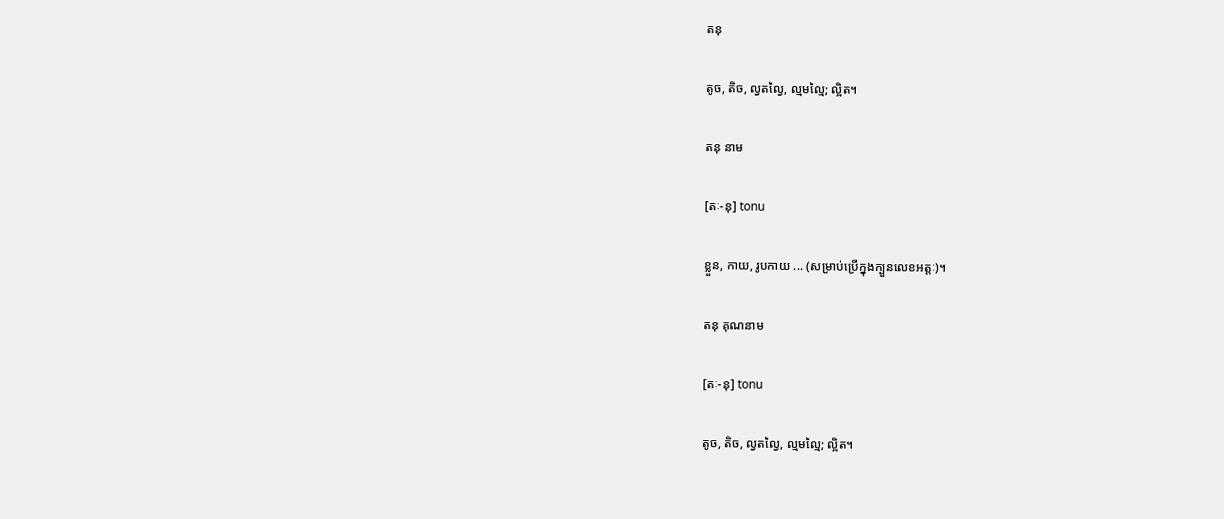តនុ

តូច, តិច, ល្វតល្វៃ, ល្មមល្មៃ; ល្អិត។

តនុ នាម

[តៈ-នុ] tonu

ខ្លួន, កាយ, រូបកាយ ... (សម្រាប់ប្រើក្នុងក្បួនលេខអត្តៈ)។

តនុ គុណនាម

[តៈ-នុ] tonu

តូច, តិច, ល្វតល្វៃ, ល្មមល្មៃ; ល្អិត។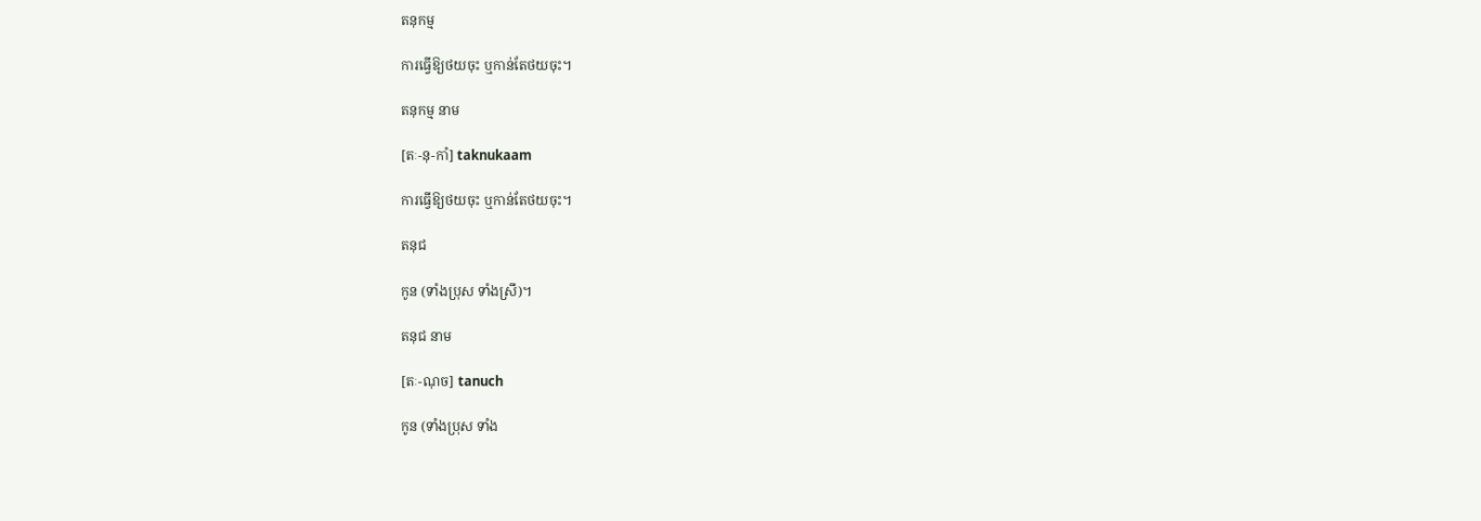តនុកម្ម

ការធ្វើឱ្យថយចុះ ឬកាន់តែថយចុះ។

តនុកម្ម នាម

[តៈ-នុ-កាំ] taknukaam

ការធ្វើឱ្យថយចុះ ឬកាន់តែថយចុះ។

តនុជ

កូន (ទាំងប្រុស ទាំងស្រី)។

តនុជ នាម

[តៈ-ណុច] tanuch

កូន (ទាំងប្រុស ទាំង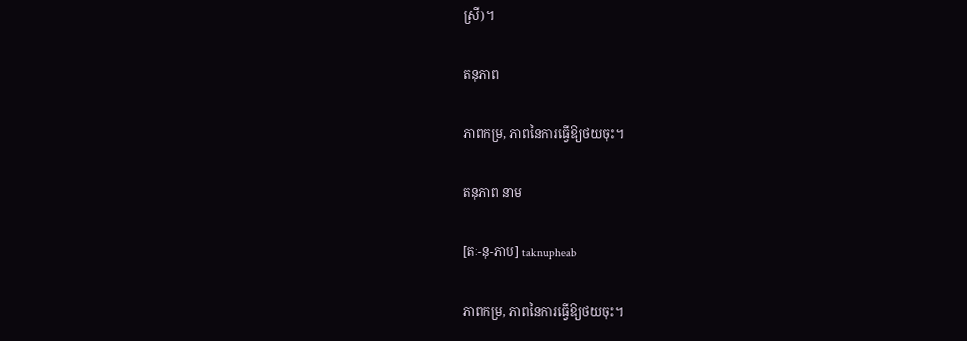ស្រី)។

តនុភាព

ភាពកម្រ, ភាពនៃការធ្វើឱ្យថយចុះ។

តនុភាព នាម

[តៈ-នុ-ភាប] taknupheab

ភាពកម្រ, ភាពនៃការធ្វើឱ្យថយចុះ។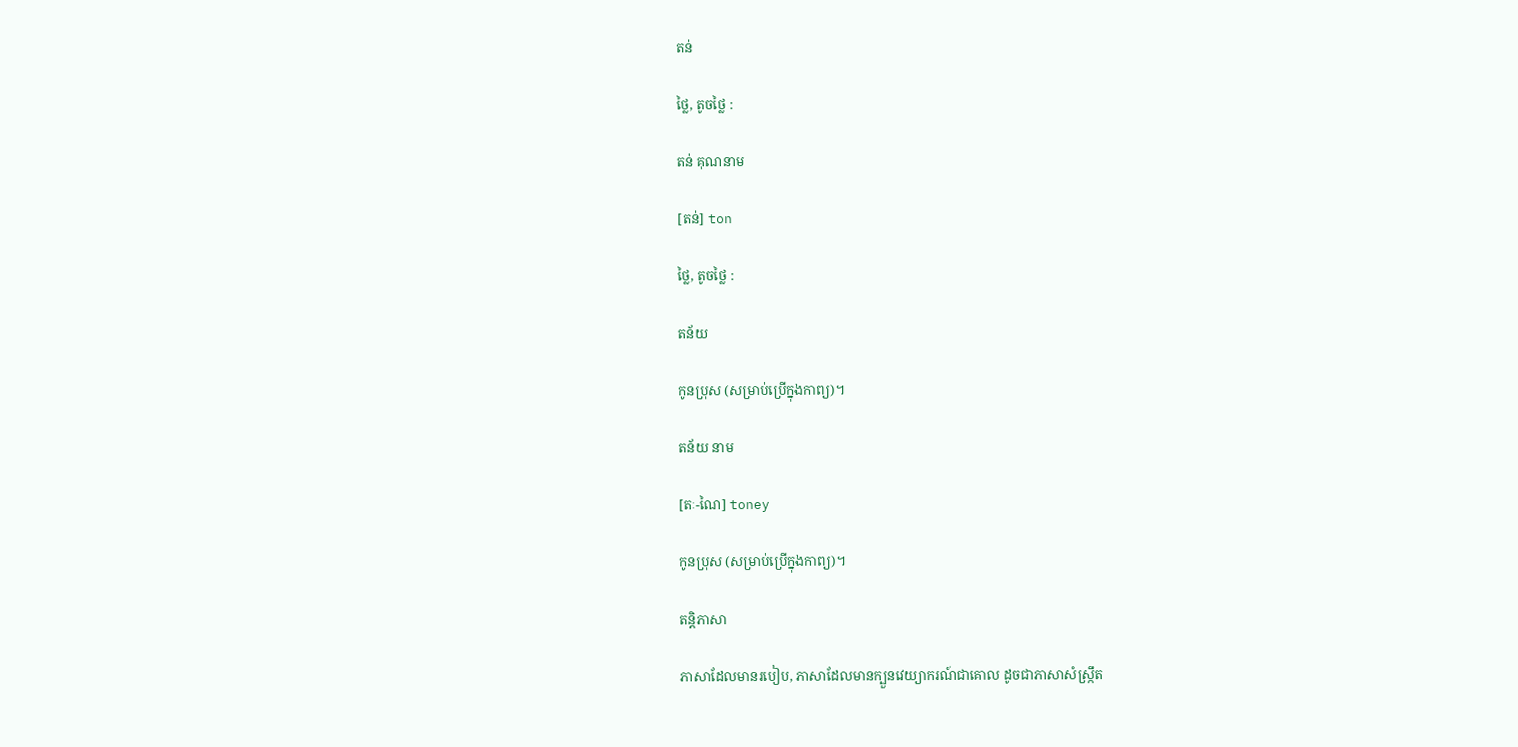តន់

ថ្លៃ, តូចថ្លៃ :

តន់ គុណនាម

[តន់] ton

ថ្លៃ, តូចថ្លៃ :

តន័យ

កូនប្រុស (សម្រាប់ប្រើក្នុងកាព្យ)។

តន័យ នាម

[តៈ-ណៃ] toney

កូនប្រុស (សម្រាប់ប្រើក្នុងកាព្យ)។

តន្តិភាសា

ភាសាដែលមានរបៀប, ភាសាដែលមានក្បួនវេយ្យាករណ៍ជាគោល ដូចជាភាសាសំស្ក្រឹត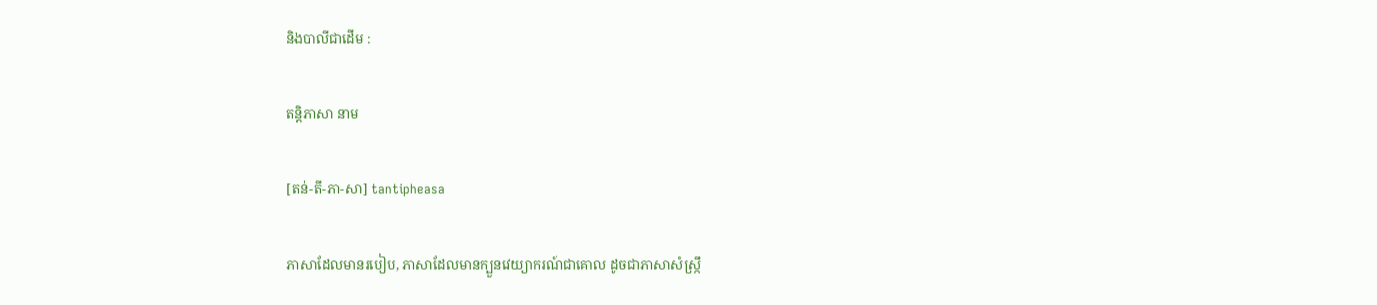និងបាលីជាដើម :

តន្តិភាសា នាម

[តន់-តី-ភា-សា] tantipheasa

ភាសាដែលមានរបៀប, ភាសាដែលមានក្បួនវេយ្យាករណ៍ជាគោល ដូចជាភាសាសំស្ក្រឹ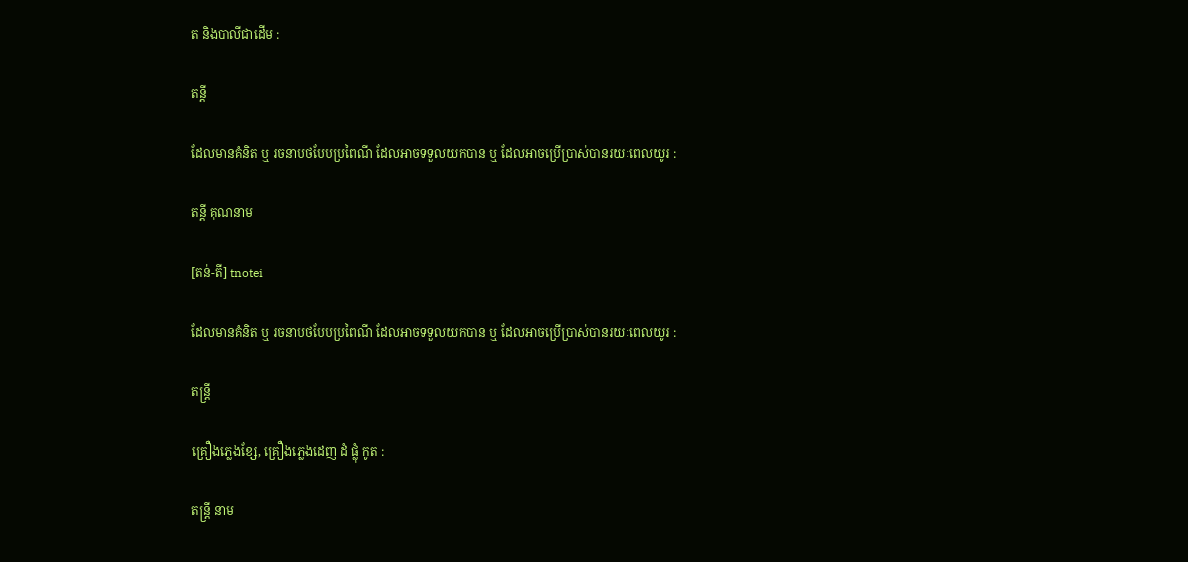ត និងបាលីជាដើម :

តន្តី

ដែលមានគំនិត ឬ រចនាបថបែបប្រពៃណី ដែលអាចទទួលយកបាន ឬ ដែលអាចប្រើប្រាស់បានរយៈពេលយូរ :

តន្តី គុណនាម

[តន់-តី] tnotei

ដែលមានគំនិត ឬ រចនាបថបែបប្រពៃណី ដែលអាចទទួលយកបាន ឬ ដែលអាចប្រើប្រាស់បានរយៈពេលយូរ :

តន្ត្រី

គ្រឿងភ្លេងខ្សែ, គ្រឿងភ្លេងដេញ ដំ ផ្លុំ កូត :

តន្ត្រី នាម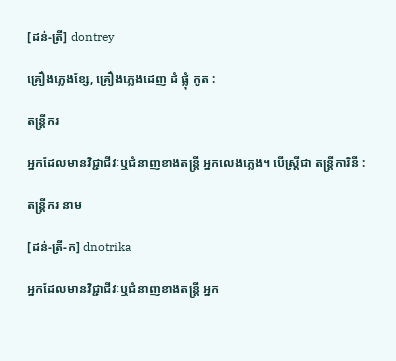[ដន់-ត្រី] dontrey

គ្រឿងភ្លេងខ្សែ, គ្រឿងភ្លេងដេញ ដំ ផ្លុំ កូត :

តន្ត្រីករ

អ្នកដែលមានវិជ្ជាជីវៈឬជំនាញខាងតន្ត្រី អ្នកលេងភ្លេង។ បើស្ត្រីជា តន្ត្រីការិនី :

តន្ត្រីករ នាម

[ដន់-ត្រី-ក] dnotrika

អ្នកដែលមានវិជ្ជាជីវៈឬជំនាញខាងតន្ត្រី អ្នក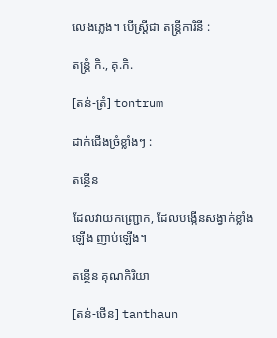លេងភ្លេង។ បើស្ត្រីជា តន្ត្រីការិនី :

តន្ត្រំ កិ., គុ.កិ.

[តន់-ត្រំ] tontrum

ដាក់ជើងច្រំខ្លាំងៗ :

តន្ថើន

ដែលវាយកញ្ជ្រោក, ដែលបង្កើនសង្វាក់ខ្លាំងឡើង ញាប់ឡើង។

តន្ថើន គុណកិរិយា

[តន់-ថើន] tanthaun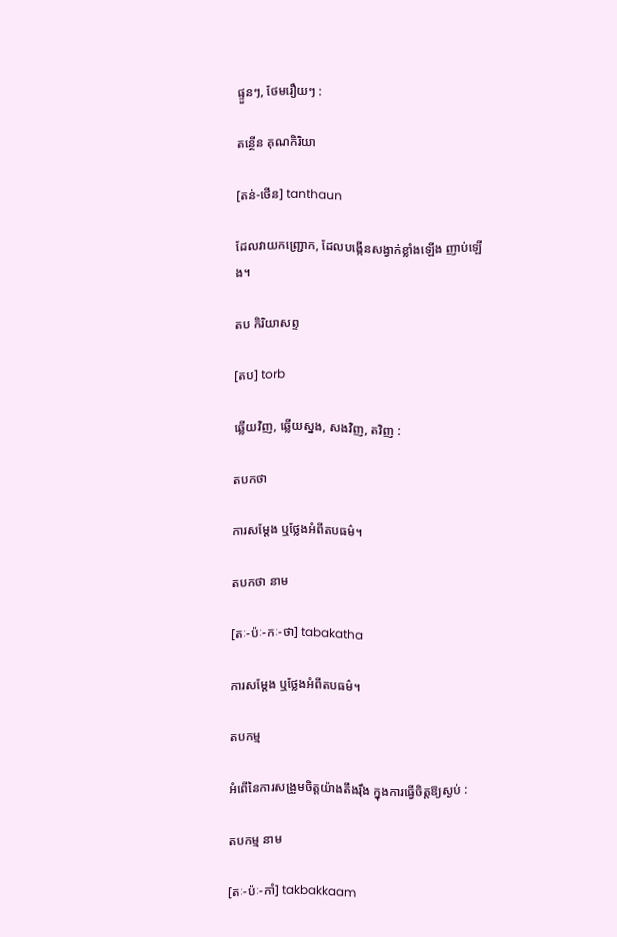ផ្ទួនៗ, ថែមរឿយៗ :

តន្ថើន គុណកិរិយា

[តន់-ថើន] tanthaun

ដែលវាយកញ្ជ្រោក, ដែលបង្កើនសង្វាក់ខ្លាំងឡើង ញាប់ឡើង។

តប កិរិយាសព្ទ

[តប] torb

ឆ្លើយវិញ, ឆ្លើយស្នង, សងវិញ, តវិញ :

តបកថា

ការសម្ដែង ឬថ្លែងអំពីតបធម៌។

តបកថា នាម

[តៈ-ប៉ៈ-កៈ-ថា] tabakatha

ការសម្ដែង ឬថ្លែងអំពីតបធម៌។

តបកម្ម

អំពើនៃការសង្រួមចិត្តយ៉ាងតឹងរ៉ឹង ក្នុងការធ្វើចិត្តឱ្យស្ងប់ :

តបកម្ម នាម

[តៈ-ប៉ៈ-កាំ] takbakkaam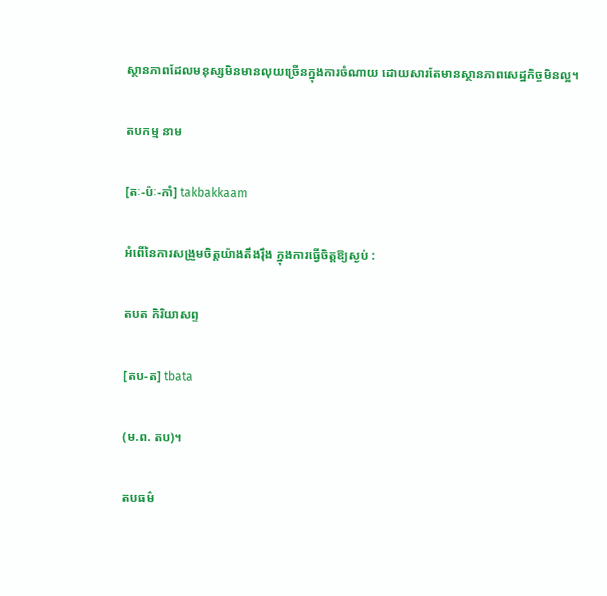ស្ថានភាពដែលមនុស្សមិនមានលុយច្រើនក្នុងការចំណាយ ដោយសារតែមានស្ថានភាពសេដ្ឋកិច្ចមិនល្អ។

តបកម្ម នាម

[តៈ-ប៉ៈ-កាំ] takbakkaam

អំពើនៃការសង្រួមចិត្តយ៉ាងតឹងរ៉ឹង ក្នុងការធ្វើចិត្តឱ្យស្ងប់ :

តបត កិរិយាសព្ទ

[តប-ត] tbata

(ម.ព. តប)។

តបធម៌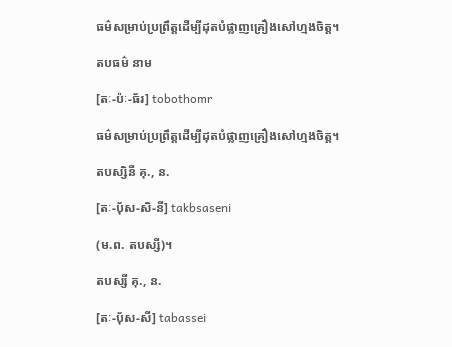ធម៌សម្រាប់ប្រព្រឹត្តដើម្បីដុតបំផ្លាញគ្រឿងសៅហ្មងចិត្ត។

តបធម៌ នាម

[តៈ-ប៉ៈ-ធ័រ] tobothomr

ធម៌សម្រាប់ប្រព្រឹត្តដើម្បីដុតបំផ្លាញគ្រឿងសៅហ្មងចិត្ត។

តបស្សិនី គុ., ន.

[តៈ-ប៉័ស-សិ-នី] takbsaseni

(ម.ព. តបស្សី)។

តបស្សី គុ., ន.

[តៈ-ប៉័ស-សី] tabassei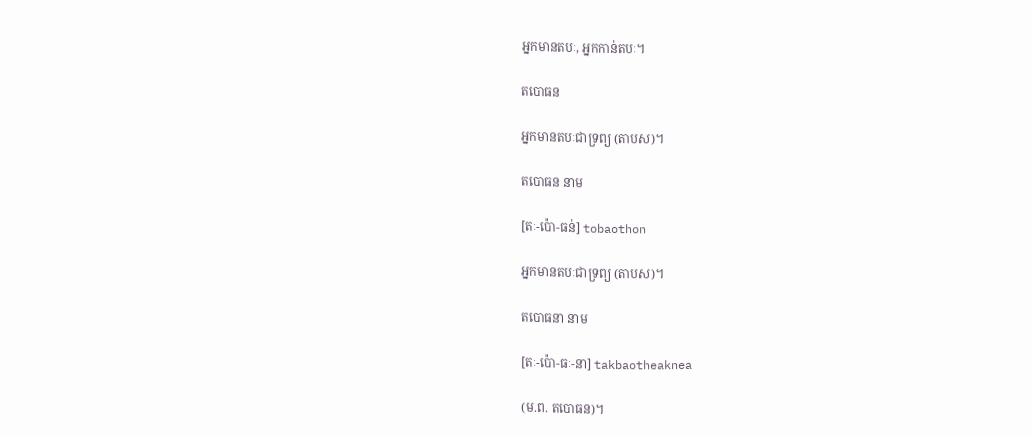អ្នកមានតបៈ, អ្នកកាន់តបៈ។

តបោធន

អ្នកមានតបៈជាទ្រព្យ (តាបស)។

តបោធន នាម

[តៈ-ប៉ោ-ធន់] tobaothon

អ្នកមានតបៈជាទ្រព្យ (តាបស)។

តបោធនា នាម

[តៈ-ប៉ោ-ធៈ-នា] takbaotheaknea

(ម.ព. តបោធន)។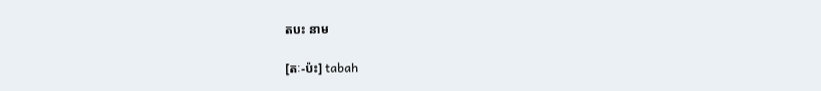តបះ នាម

[តៈ-ប៉ះ] tabah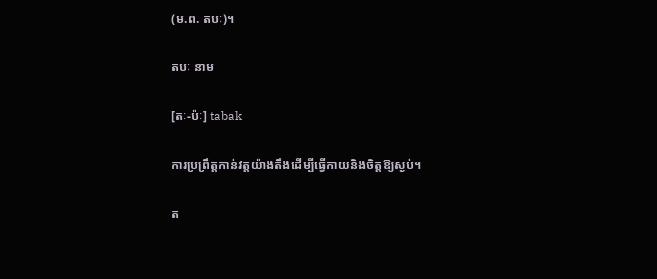(ម.ព. តបៈ)។

តបៈ នាម

[តៈ-ប៉ៈ] tabak

ការប្រព្រឹត្តកាន់វត្តយ៉ាងតឹងដើម្បីធ្វើកាយនិងចិត្តឱ្យស្ងប់។

ត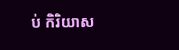ប់ កិរិយាស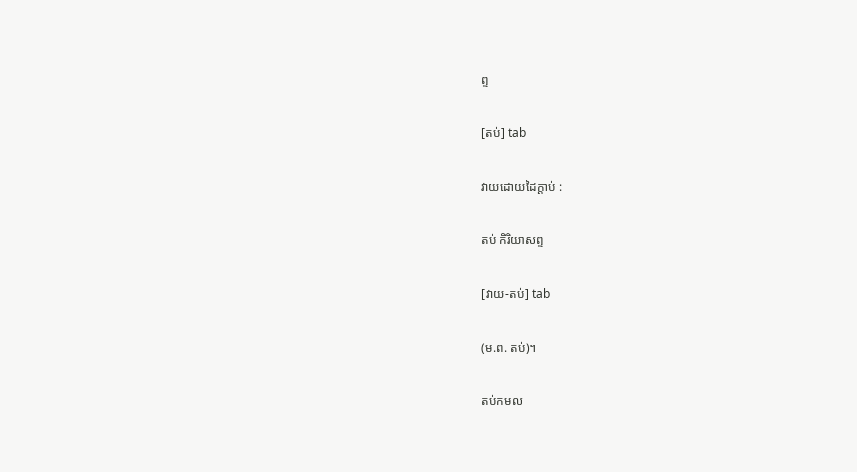ព្ទ

[តប់] tab

វាយដោយដៃក្ដាប់ :

តប់ កិរិយាសព្ទ

[វាយ-តប់] tab

(ម.ព. តប់)។

តប់កមល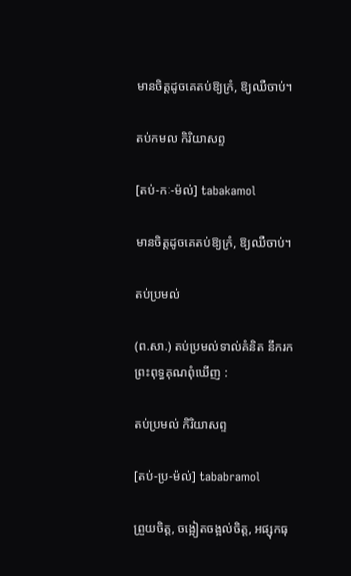មានចិត្តដូចគេតប់ឱ្យក្រំ, ឱ្យឈឺចាប់។

តប់កមល កិរិយាសព្ទ

[តប់-កៈ-ម៉ល់] tabakamol

មានចិត្តដូចគេតប់ឱ្យក្រំ, ឱ្យឈឺចាប់។

តប់ប្រមល់

(ព.សា.) តប់ប្រមល់ទាល់គំនិត នឹករកព្រះពុទ្ធគុណពុំឃើញ :

តប់ប្រមល់ កិរិយាសព្ទ

[តប់-ប្រ-ម៉ល់] tababramol

ព្រួយចិត្ត, ចង្អៀតចង្អល់ចិត្ត, អផ្សុកធុ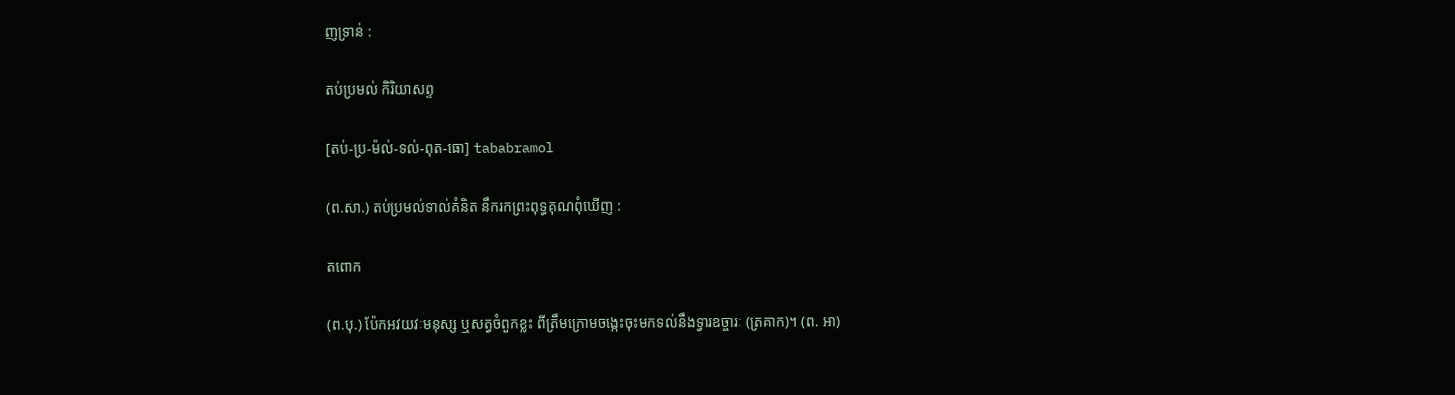ញទ្រាន់ :

តប់ប្រមល់ កិរិយាសព្ទ

[តប់-ប្រ-ម៉ល់-ទល់-ពុត-ធោ] tababramol

(ព.សា.) តប់ប្រមល់ទាល់គំនិត នឹករកព្រះពុទ្ធគុណពុំឃើញ :

តពោក

(ព.បុ.) ប៉ែកអវយវៈមនុស្ស ឬសត្វចំពួកខ្លះ ពីត្រឹមក្រោមចង្កេះចុះមកទល់នឹងទ្វារឧច្ចារៈ (ត្រគាក)។ (ព. អា)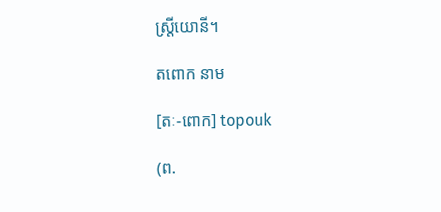ស្ត្រីយោនី។

តពោក នាម

[តៈ-ពោក] topouk

(ព.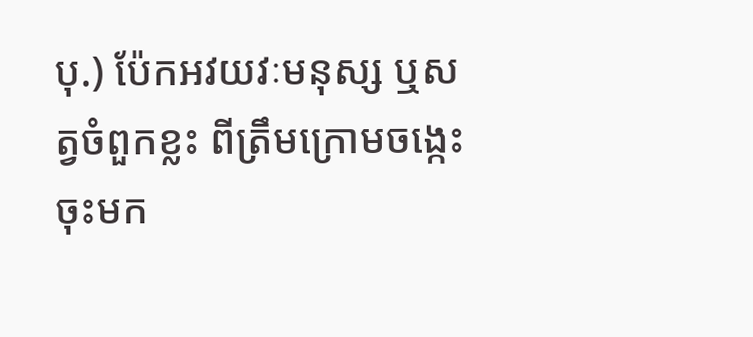បុ.) ប៉ែកអវយវៈមនុស្ស ឬសត្វចំពួកខ្លះ ពីត្រឹមក្រោមចង្កេះចុះមក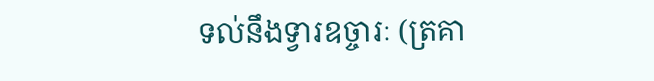ទល់នឹងទ្វារឧច្ចារៈ (ត្រគា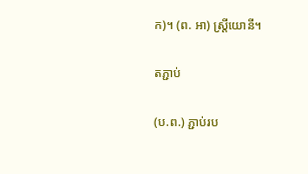ក)។ (ព. អា) ស្ត្រីយោនី។

តភ្ជាប់

(ប.ព.) ភ្ជាប់រប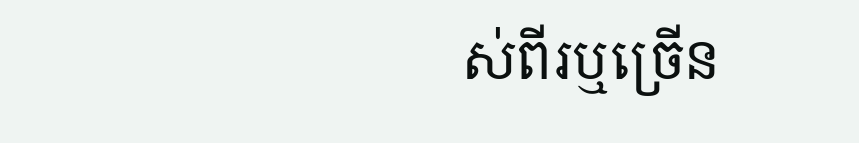ស់ពីរឬច្រើន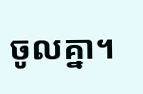ចូលគ្នា។